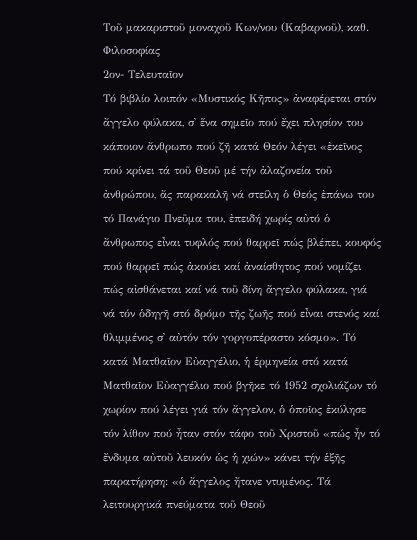Τοῦ μακαριστοῦ μοναχοῦ Κων/νου (Καβαρνοῦ), καθ. Φιλοσοφίας
2ον- Τελευταῖον
Τό βιβλίο λοιπόν «Μυστικός Κῆπος» ἀναφέρεται στόν ἄγγελο φύλακα, σ᾿ ἕνα σημεῖο πού ἔχει πλησίον του κάποιον ἄνθρωπο πού ζῆ κατά Θεόν λέγει «ἐκεῖνος πού κρίνει τά τοῦ Θεοῦ μέ τήν ἀλαζονεία τοῦ ἀνθρώπου, ἄς παρακαλῆ νά στείλη ὁ Θεός ἐπάνω του τό Πανάγιο Πνεῦμα του, ἐπειδή χωρίς αὐτό ὁ ἄνθρωπος εἶναι τυφλός πού θαρρεῖ πώς βλέπει, κουφός πού θαρρεῖ πώς ἀκούει καί ἀναίσθητος πού νομίζει πώς αἰσθάνεται καί νά τοῦ δίνη ἄγγελο φύλακα, γιά νά τόν ὁδηγῆ στό δρόμο τῆς ζωῆς πού εἶναι στενός καί θλιμμένος σ᾿ αὐτόν τόν γοργοπέραστο κόσμο». Τό κατά Ματθαῖον Εὐαγγέλιο, ἡ ἑρμηνεία στό κατά Ματθαῖον Εὐαγγέλιο πού βγῆκε τό 1952 σχολιάζων τό χωρίον πού λέγει γιά τόν ἄγγελον, ὁ ὁποῖος ἐκύλησε τόν λίθον πού ἦταν στόν τάφο τοῦ Χριστοῦ «πώς ἦν τό ἔνδυμα αὐτοῦ λευκόν ὡς ἡ χιών» κάνει τήν ἑξῆς παρατήρηση: «ὁ ἄγγελος ἤτανε ντυμένος. Τά λειτουργικά πνεύματα τοῦ Θεοῦ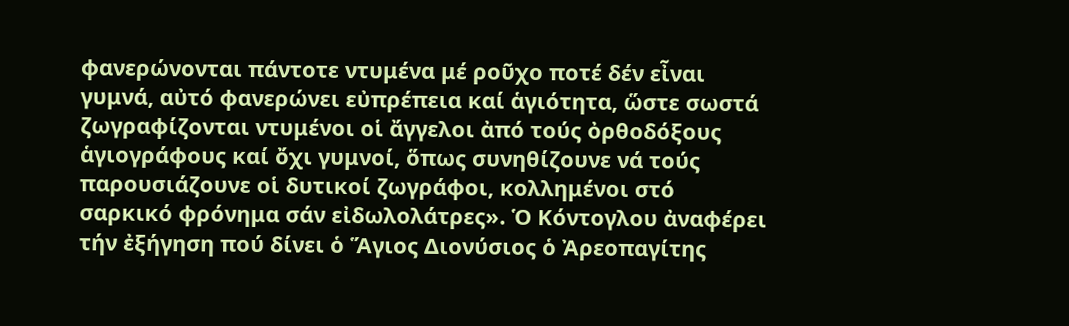φανερώνονται πάντοτε ντυμένα μέ ροῦχο ποτέ δέν εἶναι γυμνά, αὐτό φανερώνει εὐπρέπεια καί ἁγιότητα, ὥστε σωστά ζωγραφίζονται ντυμένοι οἱ ἄγγελοι ἀπό τούς ὀρθοδόξους ἁγιογράφους καί ὄχι γυμνοί, ὅπως συνηθίζουνε νά τούς παρουσιάζουνε οἱ δυτικοί ζωγράφοι, κολλημένοι στό σαρκικό φρόνημα σάν εἰδωλολάτρες». Ὁ Κόντογλου ἀναφέρει τήν ἐξήγηση πού δίνει ὁ Ἅγιος Διονύσιος ὁ Ἀρεοπαγίτης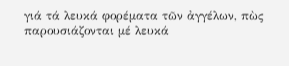γιά τά λευκά φορέματα τῶν ἀγγέλων, πὼς παρουσιάζονται μέ λευκά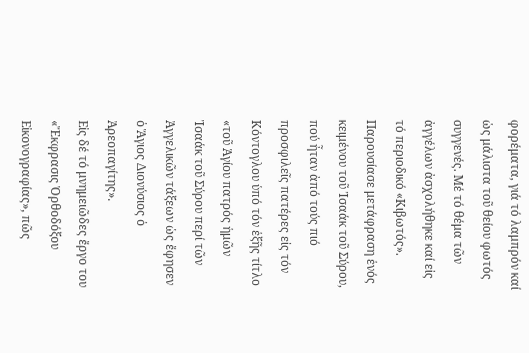φορέματα, γιά τό λαμπρόν καί ὡς μάλιστα τοῦ θείου φωτός συγγενές. Μέ τό θέμα τῶν ἀγγέλων ἀσχολήθηκε καί εἰς τό περιοδικό «Κιβωτός». Παρουσίασε μετάφραση ἑνός κειμένου τοῦ Ἰσαάκ τοῦ Σύρου, πού ἦταν ἀπό τούς πιό προσφιλεῖς πατέρες εἰς τόν Κόντογλου ὑπό τόν ἑξῆς τίτλο «τοῦ Ἁγίου πατρός ἡμῶν Ἰσαάκ τοῦ Σύρου περί τῶν Ἀγγελικῶν τάξεων ὡς ἔφησεν ὁ Ἅγιος Διονύσιος ὁ Ἀρεοπαγίτης».
Εἰς δέ τό μνημειῶδες ἔργο του «Ἔκφρασις Ὀρθοδόξου Εἰκονογραφίας», πῶς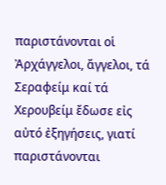παριστάνονται οἱ Ἀρχάγγελοι, ἄγγελοι, τά Σεραφείμ καί τά Χερουβείμ ἔδωσε εἰς αὐτό ἐξηγήσεις, γιατί παριστάνονται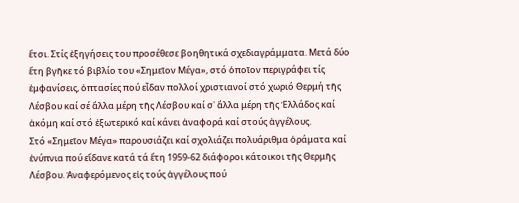ἔτσι. Στίς ἐξηγήσεις του προσέθεσε βοηθητικά σχεδιαγράμματα. Μετά δύο ἔτη βγῆκε τό βιβλίο του «Σημεῖον Μέγα», στό ὁποῖον περιγράφει τίς ἐμφανίσεις, ὀπτασίες πού εἶδαν πολλοί χριστιανοί στό χωριό Θερμή τῆς Λέσβου καί σέ ἄλλα μέρη τῆς Λέσβου καί σ᾿ ἄλλα μέρη τῆς Ἑλλάδος καί ἀκόμη καί στό ἐξωτερικό καί κάνει ἀναφορά καί στούς ἀγγέλους.
Στό «Σημεῖον Μέγα» παρουσιάζει καί σχολιάζει πολυάριθμα ὁράματα καί ἐνύπνια πού εἴδανε κατά τά ἔτη 1959-62 διάφοροι κάτοικοι τῆς Θερμῆς Λέσβου. Ἀναφερόμενος εἰς τούς ἀγγέλους πού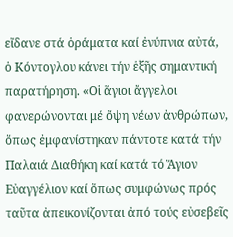εἴδανε στά ὁράματα καί ἐνύπνια αὐτά, ὁ Κόντογλου κάνει τήν ἑξῆς σημαντική παρατήρηση. «Οἱ ἅγιοι ἄγγελοι φανερώνονται μέ ὄψη νέων ἀνθρώπων, ὅπως ἐμφανίστηκαν πάντοτε κατά τήν Παλαιά Διαθήκη καί κατά τό Ἅγιον Εὐαγγέλιον καί ὅπως συμφώνως πρός ταῦτα ἀπεικονίζονται ἀπό τούς εὐσεβεῖς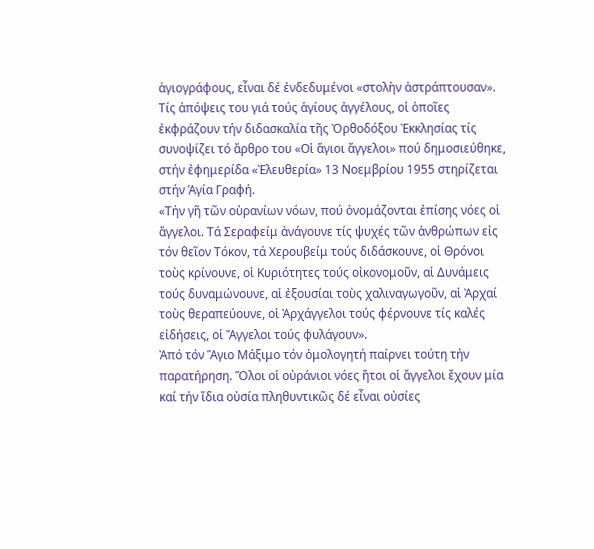ἁγιογράφους, εἶναι δέ ἐνδεδυμένοι «στολὴν ἀστράπτουσαν». Τίς ἀπόψεις του γιά τούς ἁγίους ἀγγέλους, οἱ ὁποῖες ἐκφράζουν τήν διδασκαλία τῆς Ὀρθοδόξου Ἐκκλησίας τίς συνοψίζει τό ἄρθρο του «Οἱ ἅγιοι ἄγγελοι» πού δημοσιεύθηκε, στήν ἐφημερίδα «Ἐλευθερία» 13 Νοεμβρίου 1955 στηρίζεται στήν Ἁγία Γραφή.
«Τήν γῆ τῶν οὐρανίων νόων, πού ὀνομάζονται ἐπίσης νόες οἱ ἄγγελοι. Τά Σεραφείμ ἀνάγουνε τίς ψυχές τῶν ἀνθρώπων εἰς τόν θεῖον Τόκον, τά Χερουβείμ τούς διδάσκουνε, οἱ Θρόνοι τοὺς κρίνουνε, οἱ Κυριότητες τούς οἰκονομοῦν, αἱ Δυνάμεις τούς δυναμώνουνε, αἱ ἐξουσίαι τοὺς χαλιναγωγοῦν, αἱ Ἀρχαί τοὺς θεραπεύουνε, οἱ Ἀρχάγγελοι τούς φέρνουνε τίς καλές εἰδήσεις, οἱ Ἄγγελοι τούς φυλάγουν».
Ἀπό τόν Ἅγιο Μάξιμο τόν ὁμολογητή παίρνει τούτη τήν παρατήρηση. Ὅλοι οἱ οὐράνιοι νόες ἤτοι οἱ ἄγγελοι ἔχουν μία καί τήν ἴδια οὐσία πληθυντικῶς δέ εἶναι οὐσίες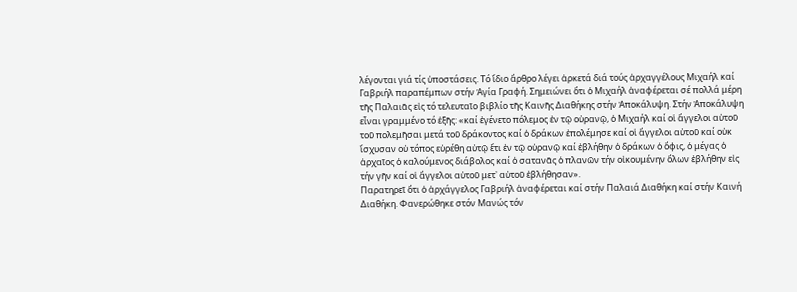λέγονται γιά τίς ὑποστάσεις. Τό ἴδιο ἄρθρο λέγει ἀρκετά διά τούς ἀρχαγγέλους Μιχαήλ καί Γαβριήλ παραπέμπων στήν Ἁγία Γραφή. Σημειώνει ὅτι ὁ Μιχαήλ ἀναφέρεται σέ πολλά μέρη τῆς Παλαιᾶς εἰς τό τελευταῖο βιβλίο τῆς Καινῆς Διαθήκης στήν Ἀποκάλυψη. Στήν Ἀποκάλυψη εἶναι γραμμένο τό ἑξῆς: «καί ἐγένετο πόλεμος ἐν τῷ οὐρανῷ, ὁ Μιχαήλ καί οἱ ἄγγελοι αὐτοῦ τοῦ πολεμῆσαι μετά τοῦ δράκοντος καί ὁ δράκων ἐπολέμησε καί οἱ ἄγγελοι αὐτοῦ καί οὐκ ἴσχυσαν οὐ τόπος εὑρέθη αὐτῷ ἔτι ἐν τῷ οὐρανῷ καί ἐβλήθην ὁ δράκων ὁ ὄφις, ὁ μέγας ὁ ἀρχαῖος ὁ καλούμενος διάβολος καί ὁ σατανᾶς ὁ πλανῶν τήν οἰκουμένην ὅλων ἐβλήθην εἰς τήν γῆν καί οἱ ἄγγελοι αὐτοῦ μετ᾿ αὐτοῦ ἐβλήθησαν».
Παρατηρεῖ ὅτι ὁ ἀρχάγγελος Γαβριήλ ἀναφέρεται καί στήν Παλαιά Διαθήκη καί στήν Καινή Διαθήκη. Φανερώθηκε στόν Μανώς τόν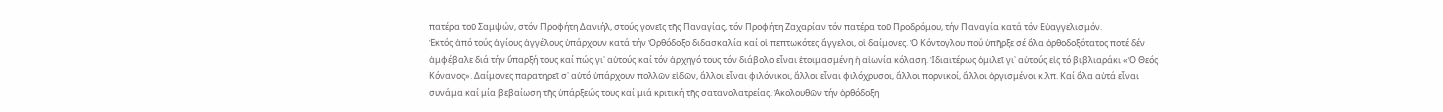πατέρα τοῦ Σαμψών, στόν Προφήτη Δανιήλ, στούς γονεῖς τῆς Παναγίας, τόν Προφήτη Ζαχαρίαν τόν πατέρα τοῦ Προδρόμου, τήν Παναγία κατά τόν Εὐαγγελισμόν.
Ἐκτός ἀπό τούς ἁγίους ἀγγέλους ὑπάρχουν κατά τήν Ὀρθόδοξο διδασκαλία καί οἱ πεπτωκότες ἄγγελοι, οἱ δαίμονες. Ὁ Κόντογλου πού ὑπῆρξε σέ ὅλα ὀρθοδοξότατος ποτέ δέν ἀμφέβαλε διά τήν ὕπαρξή τους καί πώς γι᾿ αὐτούς καί τόν ἀρχηγό τους τόν διάβολο εἶναι ἑτοιμασμένη ἡ αἰωνία κόλαση. Ἰδιαιτέρως ὁμιλεῖ γι᾿ αὐτούς εἰς τό βιβλιαράκι «Ὁ Θεός Κόνανος». Δαίμονες παρατηρεῖ σ᾿ αὐτό ὑπάρχουν πολλῶν εἰδῶν, ἄλλοι εἶναι φιλόνικοι, ἄλλοι εἶναι φιλόχρυσοι, ἄλλοι πορνικοί, ἄλλοι ὀργισμένοι κ.λπ. Καί ὅλα αὐτά εἶναι συνάμα καί μία βεβαίωση τῆς ὑπάρξεώς τους καί μιά κριτική τῆς σατανολατρείας. Ἀκολουθῶν τήν ὀρθόδοξη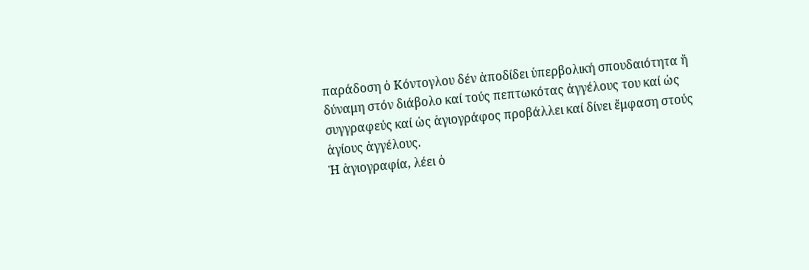παράδοση ὁ Κόντογλου δέν ἀποδίδει ὑπερβολική σπουδαιότητα ἤ δύναμη στόν διάβολο καί τούς πεπτωκότας ἀγγέλους του καί ὡς συγγραφεύς καί ὡς ἁγιογράφος προβάλλει καί δίνει ἔμφαση στούς ἁγίους ἀγγέλους.
Ἡ ἁγιογραφία, λέει ὁ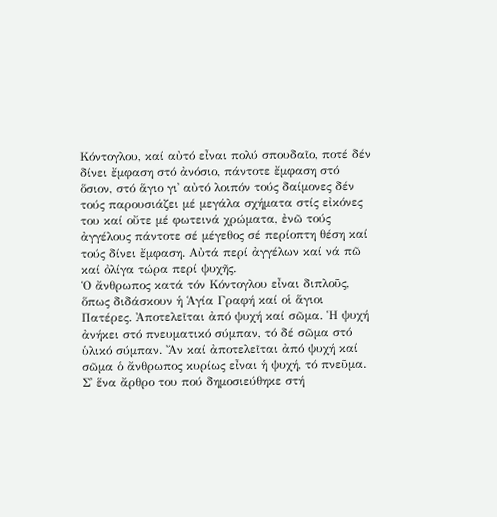Κόντογλου, καί αὐτό εἶναι πολύ σπουδαῖο, ποτέ δέν δίνει ἔμφαση στό ἀνόσιο, πάντοτε ἔμφαση στό ὅσιον, στό ἅγιο γι᾿ αὐτό λοιπόν τούς δαίμονες δέν τούς παρουσιάζει μέ μεγάλα σχήματα στίς εἰκόνες του καί οὔτε μέ φωτεινά χρώματα, ἐνῶ τούς ἀγγέλους πάντοτε σέ μέγεθος σέ περίοπτη θέση καί τούς δίνει ἔμφαση. Αὐτά περί ἀγγέλων καί νά πῶ καί ὀλίγα τώρα περί ψυχῆς.
Ὁ ἄνθρωπος κατά τόν Κόντογλου εἶναι διπλοῦς, ὅπως διδάσκουν ἡ Ἁγία Γραφή καί οἱ ἅγιοι Πατέρες. Ἀποτελεῖται ἀπό ψυχή καί σῶμα. Ἡ ψυχή ἀνήκει στό πνευματικό σύμπαν, τό δέ σῶμα στό ὑλικό σύμπαν. Ἄν καί ἀποτελεῖται ἀπό ψυχή καί σῶμα ὁ ἄνθρωπος κυρίως εἶναι ἡ ψυχή, τό πνεῦμα.
Σ᾿ ἕνα ἄρθρο του πού δημοσιεύθηκε στή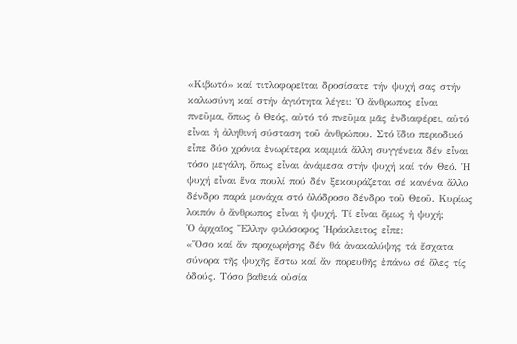«Κιβωτό» καί τιτλοφορεῖται δροσίσατε τήν ψυχή σας στήν καλωσύνη καί στήν ἁγιότητα λέγει: Ὁ ἄνθρωπος εἶναι πνεῦμα, ὅπως ὁ Θεός, αὐτό τό πνεῦμα μᾶς ἐνδιαφέρει, αὐτό εἶναι ἡ ἀληθινή σύσταση τοῦ ἀνθρώπου. Στό ἴδιο περιοδικό εἶπε δύο χρόνια ἐνωρίτερα καμμιά ἄλλη συγγένεια δέν εἶναι τόσο μεγάλη, ὅπως εἶναι ἀνάμεσα στήν ψυχή καί τόν Θεό. Ἡ ψυχή εἶναι ἕνα πουλί πού δέν ξεκουράζεται σέ κανένα ἄλλο δένδρο παρά μονάχα στό ὁλόδροσο δένδρο τοῦ Θεοῦ. Κυρίως λοιπόν ὁ ἄνθρωπος εἶναι ἡ ψυχή. Τί εἶναι ὅμως ἡ ψυχή;
Ὁ ἀρχαῖος Ἕλλην φιλόσοφος Ἡράκλειτος εἶπε:
«Ὅσο καί ἄν προχωρήσης δέν θά ἀνακαλύψης τά ἔσχατα σύνορα τῆς ψυχῆς ἔστω καί ἄν πορευθῆς ἐπάνω σέ ὅλες τίς ὁδούς. Τόσο βαθειά οὐσία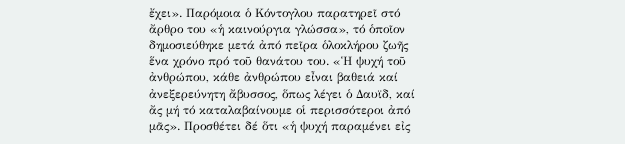ἔχει». Παρόμοια ὁ Κόντογλου παρατηρεῖ στό ἄρθρο του «ἡ καινούργια γλώσσα», τό ὁποῖον δημοσιεύθηκε μετά ἀπό πεῖρα ὁλοκλήρου ζωῆς ἕνα χρόνο πρό τοῦ θανάτου του. «Ἡ ψυχή τοῦ ἀνθρώπου, κάθε ἀνθρώπου εἶναι βαθειά καί ἀνεξερεύνητη ἄβυσσος, ὅπως λέγει ὁ Δαυϊδ, καί ἄς μή τό καταλαβαίνουμε οἱ περισσότεροι ἀπό μᾶς». Προσθέτει δέ ὅτι «ἡ ψυχή παραμένει εἰς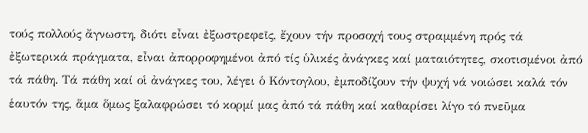τούς πολλούς ἄγνωστη, διότι εἶναι ἐξωστρεφεῖς, ἔχουν τήν προσοχή τους στραμμένη πρός τά ἐξωτερικά πράγματα, εἶναι ἀπορροφημένοι ἀπό τίς ὑλικές ἀνάγκες καί ματαιότητες, σκοτισμένοι ἀπό τά πάθη. Τά πάθη καί οἱ ἀνάγκες του, λέγει ὁ Κόντογλου, ἐμποδίζουν τήν ψυχή νά νοιώσει καλά τόν ἑαυτόν της, ἅμα ὅμως ξαλαφρώσει τό κορμί μας ἀπό τά πάθη καί καθαρίσει λίγο τό πνεῦμα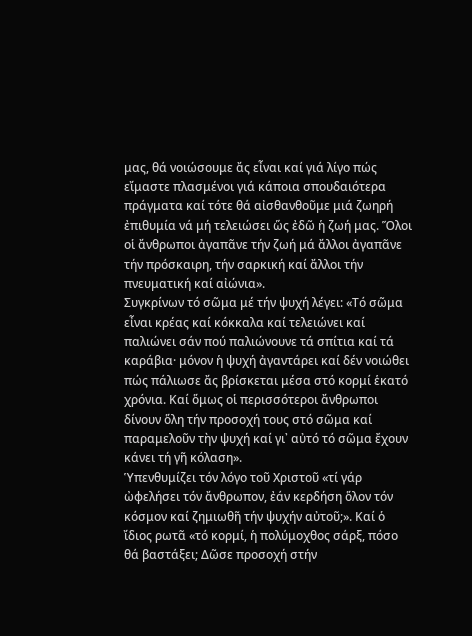μας, θά νοιώσουμε ἄς εἶναι καί γιά λίγο πώς εἴμαστε πλασμένοι γιά κάποια σπουδαιότερα πράγματα καί τότε θά αἰσθανθοῦμε μιά ζωηρή ἐπιθυμία νά μή τελειώσει ὥς ἐδῶ ἡ ζωή μας. Ὅλοι οἱ ἄνθρωποι ἀγαπᾶνε τήν ζωή μά ἄλλοι ἀγαπᾶνε τήν πρόσκαιρη, τήν σαρκική καί ἄλλοι τήν πνευματική καί αἰώνια».
Συγκρίνων τό σῶμα μέ τήν ψυχή λέγει: «Τό σῶμα εἶναι κρέας καί κόκκαλα καί τελειώνει καί παλιώνει σάν πού παλιώνουνε τά σπίτια καί τά καράβια· μόνον ἡ ψυχή ἀγαντάρει καί δέν νοιώθει πώς πάλιωσε ἄς βρίσκεται μέσα στό κορμί ἑκατό χρόνια. Καί ὅμως οἱ περισσότεροι ἄνθρωποι δίνουν ὅλη τήν προσοχή τους στό σῶμα καί παραμελοῦν τὴν ψυχή καί γι᾿ αὐτό τό σῶμα ἔχουν κάνει τή γῆ κόλαση».
Ὑπενθυμίζει τόν λόγο τοῦ Χριστοῦ «τί γάρ ὠφελήσει τόν ἄνθρωπον, ἐάν κερδήση ὅλον τόν κόσμον καί ζημιωθῆ τήν ψυχήν αὐτοῦ;». Καί ὁ ἴδιος ρωτᾶ «τό κορμί, ἡ πολύμοχθος σάρξ, πόσο θά βαστάξει; Δῶσε προσοχή στήν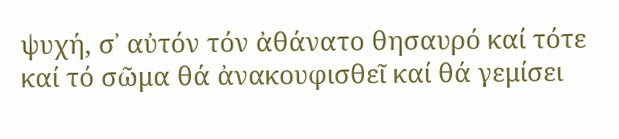ψυχή, σ᾿ αὐτόν τόν ἀθάνατο θησαυρό καί τότε καί τό σῶμα θά ἀνακουφισθεῖ καί θά γεμίσει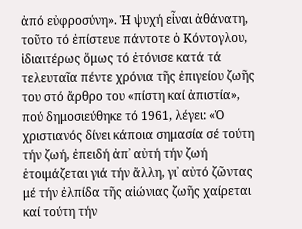ἀπό εὐφροσύνη». Ἡ ψυχή εἶναι ἀθάνατη, τοῦτο τό ἐπίστευε πάντοτε ὁ Κόντογλου, ἰδιαιτέρως ὅμως τό ἐτόνισε κατά τά τελευταῖα πέντε χρόνια τῆς ἐπιγείου ζωῆς του στό ἄρθρο του «πίστη καί ἀπιστία», πού δημοσιεύθηκε τό 1961, λέγει: «Ὁ χριστιανός δίνει κάποια σημασία σέ τούτη τήν ζωή, ἐπειδή ἀπ᾿ αὐτή τήν ζωή ἑτοιμάζεται γιά τήν ἄλλη, γι᾿ αὐτό ζῶντας μέ τήν ἐλπίδα τῆς αἰώνιας ζωῆς χαίρεται καί τούτη τήν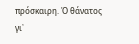πρόσκαιρη. Ὁ θάνατος γι᾿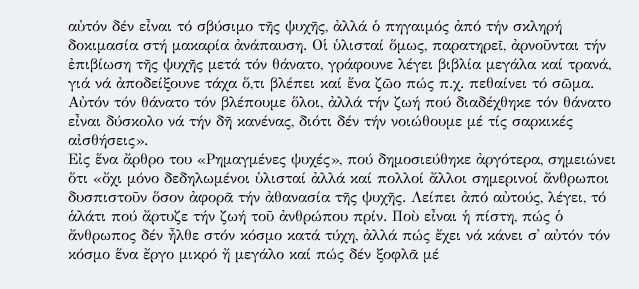αὐτόν δέν εἶναι τό σβύσιμο τῆς ψυχῆς, ἀλλά ὁ πηγαιμός ἀπό τήν σκληρή δοκιμασία στή μακαρία ἀνάπαυση. Οἱ ὑλισταί ὅμως, παρατηρεῖ, ἀρνοῦνται τήν ἐπιβίωση τῆς ψυχῆς μετά τόν θάνατο, γράφουνε λέγει βιβλία μεγάλα καί τρανά, γιά νά ἀποδείξουνε τάχα ὅ,τι βλέπει καί ἕνα ζῶο πώς π.χ. πεθαίνει τό σῶμα. Αὐτόν τόν θάνατο τόν βλέπουμε ὅλοι, ἀλλά τήν ζωή πού διαδέχθηκε τόν θάνατο εἶναι δύσκολο νά τήν δῆ κανένας, διότι δέν τήν νοιώθουμε μέ τίς σαρκικές αἰσθήσεις».
Εἰς ἕνα ἄρθρο του «Ρημαγμένες ψυχές», πού δημοσιεύθηκε ἀργότερα, σημειώνει ὅτι «ὄχι μόνο δεδηλωμένοι ὑλισταί ἀλλά καί πολλοί ἄλλοι σημερινοί ἄνθρωποι δυσπιστοῦν ὅσον ἀφορᾶ τήν ἀθανασία τῆς ψυχῆς. Λείπει ἀπό αὐτούς, λέγει, τό ἁλάτι πού ἄρτυζε τήν ζωή τοῦ ἀνθρώπου πρίν. Ποὺ εἶναι ἡ πίστη, πώς ὁ ἄνθρωπος δέν ἦλθε στόν κόσμο κατά τύχη, ἀλλά πώς ἔχει νά κάνει σ᾿ αὐτόν τόν κόσμο ἕνα ἔργο μικρό ἤ μεγάλο καί πώς δέν ξοφλᾶ μέ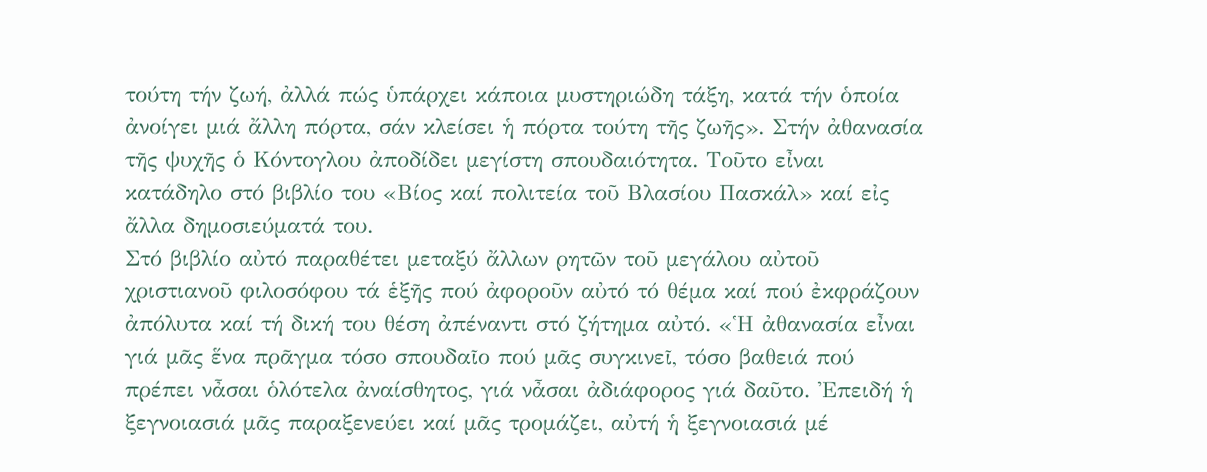τούτη τήν ζωή, ἀλλά πώς ὑπάρχει κάποια μυστηριώδη τάξη, κατά τήν ὁποία ἀνοίγει μιά ἄλλη πόρτα, σάν κλείσει ἡ πόρτα τούτη τῆς ζωῆς». Στήν ἀθανασία τῆς ψυχῆς ὁ Κόντογλου ἀποδίδει μεγίστη σπουδαιότητα. Τοῦτο εἶναι κατάδηλο στό βιβλίο του «Βίος καί πολιτεία τοῦ Βλασίου Πασκάλ» καί εἰς ἄλλα δημοσιεύματά του.
Στό βιβλίο αὐτό παραθέτει μεταξύ ἄλλων ρητῶν τοῦ μεγάλου αὐτοῦ χριστιανοῦ φιλοσόφου τά ἑξῆς πού ἀφοροῦν αὐτό τό θέμα καί πού ἐκφράζουν ἀπόλυτα καί τή δική του θέση ἀπέναντι στό ζήτημα αὐτό. «Ἡ ἀθανασία εἶναι γιά μᾶς ἕνα πρᾶγμα τόσο σπουδαῖο πού μᾶς συγκινεῖ, τόσο βαθειά πού πρέπει νἆσαι ὁλότελα ἀναίσθητος, γιά νἆσαι ἀδιάφορος γιά δαῦτο. Ἐπειδή ἡ ξεγνοιασιά μᾶς παραξενεύει καί μᾶς τρομάζει, αὐτή ἡ ξεγνοιασιά μέ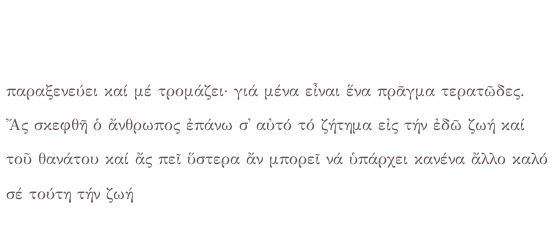παραξενεύει καί μέ τρομάζει· γιά μένα εἶναι ἕνα πρᾶγμα τερατῶδες. Ἄς σκεφθῆ ὁ ἄνθρωπος ἐπάνω σ᾿ αὐτό τό ζήτημα εἰς τήν ἐδῶ ζωή καί τοῦ θανάτου καί ἄς πεῖ ὕστερα ἄν μπορεῖ νά ὑπάρχει κανένα ἄλλο καλό σέ τούτη τήν ζωή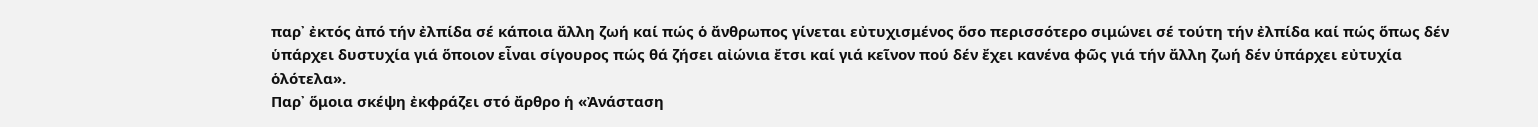παρ᾿ ἐκτός ἀπό τήν ἐλπίδα σέ κάποια ἄλλη ζωή καί πώς ὁ ἄνθρωπος γίνεται εὐτυχισμένος ὅσο περισσότερο σιμώνει σέ τούτη τήν ἐλπίδα καί πώς ὅπως δέν ὑπάρχει δυστυχία γιά ὅποιον εἶναι σίγουρος πώς θά ζήσει αἰώνια ἔτσι καί γιά κεῖνον πού δέν ἔχει κανένα φῶς γιά τήν ἄλλη ζωή δέν ὑπάρχει εὐτυχία ὁλότελα».
Παρ᾿ ὅμοια σκέψη ἐκφράζει στό ἄρθρο ἡ «Ἀνάσταση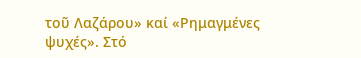τοῦ Λαζάρου» καί «Ρημαγμένες ψυχές». Στό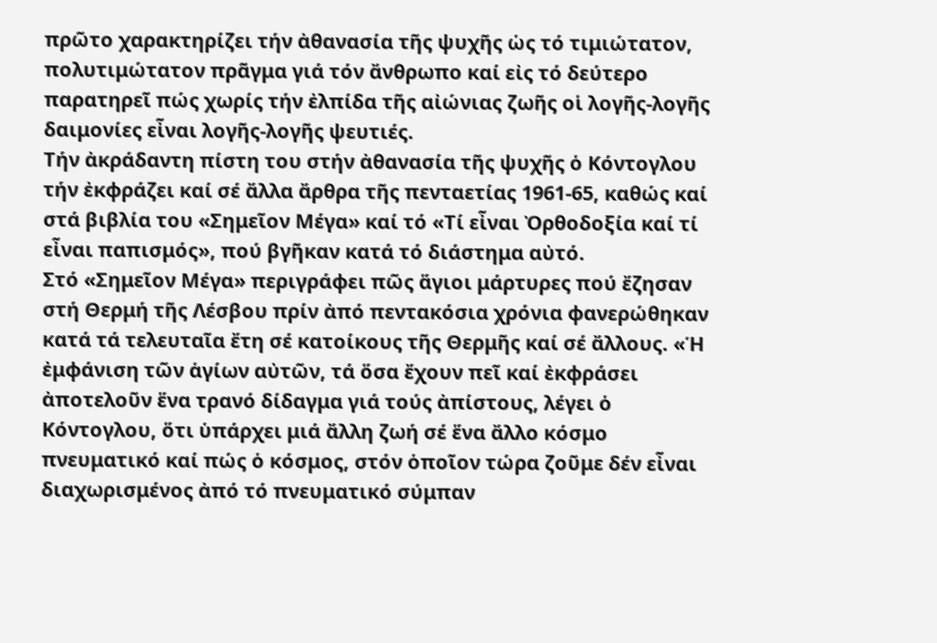πρῶτο χαρακτηρίζει τήν ἀθανασία τῆς ψυχῆς ὡς τό τιμιώτατον, πολυτιμώτατον πρᾶγμα γιά τόν ἄνθρωπο καί εἰς τό δεύτερο παρατηρεῖ πώς χωρίς τήν ἐλπίδα τῆς αἰώνιας ζωῆς οἱ λογῆς-λογῆς δαιμονίες εἶναι λογῆς-λογῆς ψευτιές.
Τήν ἀκράδαντη πίστη του στήν ἀθανασία τῆς ψυχῆς ὁ Κόντογλου τήν ἐκφράζει καί σέ ἄλλα ἄρθρα τῆς πενταετίας 1961-65, καθώς καί στά βιβλία του «Σημεῖον Μέγα» καί τό «Τί εἶναι Ὀρθοδοξία καί τί εἶναι παπισμός», πού βγῆκαν κατά τό διάστημα αὐτό.
Στό «Σημεῖον Μέγα» περιγράφει πῶς ἅγιοι μάρτυρες πού ἔζησαν στή Θερμή τῆς Λέσβου πρίν ἀπό πεντακόσια χρόνια φανερώθηκαν κατά τά τελευταῖα ἔτη σέ κατοίκους τῆς Θερμῆς καί σέ ἄλλους. «Ἡ ἐμφάνιση τῶν ἁγίων αὐτῶν, τά ὅσα ἔχουν πεῖ καί ἐκφράσει ἀποτελοῦν ἕνα τρανό δίδαγμα γιά τούς ἀπίστους, λέγει ὁ Κόντογλου, ὅτι ὑπάρχει μιά ἄλλη ζωή σέ ἕνα ἄλλο κόσμο πνευματικό καί πώς ὁ κόσμος, στόν ὁποῖον τώρα ζοῦμε δέν εἶναι διαχωρισμένος ἀπό τό πνευματικό σύμπαν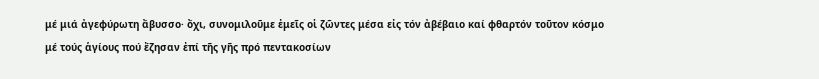μέ μιά ἀγεφύρωτη ἄβυσσο· ὄχι, συνομιλοῦμε ἐμεῖς οἱ ζῶντες μέσα εἰς τόν ἀβέβαιο καί φθαρτόν τοῦτον κόσμο μέ τούς ἁγίους πού ἔζησαν ἐπί τῆς γῆς πρό πεντακοσίων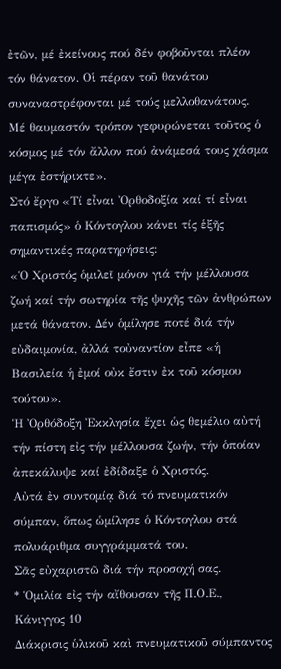ἐτῶν, μέ ἐκείνους πού δέν φοβοῦνται πλέον τόν θάνατον. Οἱ πέραν τοῦ θανάτου συναναστρέφονται μέ τούς μελλοθανάτους. Μέ θαυμαστόν τρόπον γεφυρώνεται τοῦτος ὁ κόσμος μέ τόν ἄλλον πού ἀνάμεσά τους χάσμα μέγα ἐστήρικτε».
Στό ἔργο «Τί εἶναι Ὀρθοδοξία καί τί εἶναι παπισμός» ὁ Κόντογλου κάνει τίς ἑξῆς σημαντικές παρατηρήσεις:
«Ὁ Χριστός ὁμιλεῖ μόνον γιά τήν μέλλουσα ζωή καί τήν σωτηρία τῆς ψυχῆς τῶν ἀνθρώπων μετά θάνατον. Δέν ὁμίλησε ποτέ διά τήν εὐδαιμονία, ἀλλά τοὐναντίον εἶπε «ἡ Βασιλεία ἡ ἐμοί οὐκ ἔστιν ἐκ τοῦ κόσμου τούτου».
Ἡ Ὀρθόδοξη Ἐκκλησία ἔχει ὡς θεμέλιο αὐτή τήν πίστη εἰς τήν μέλλουσα ζωήν, τήν ὁποίαν ἀπεκάλυψε καί ἐδίδαξε ὁ Χριστός.
Αὐτά ἐν συντομίᾳ διά τό πνευματικόν σύμπαν, ὅπως ὡμίλησε ὁ Κόντογλου στά πολυάριθμα συγγράμματά του.
Σᾶς εὐχαριστῶ διά τήν προσοχή σας.
* Ὁμιλία εἰς τήν αἴθουσαν τῆς Π.Ο.Ε., Κάνιγγος 10
Διάκρισις ὑλικοῦ καὶ πνευματικοῦ σύμπαντος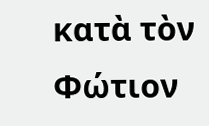κατὰ τὸν Φώτιον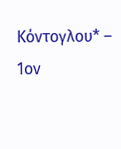Κόντογλου* – 1ον